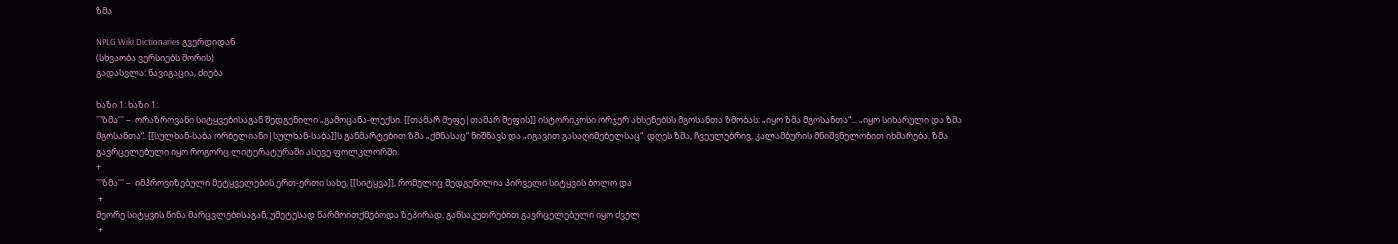ზმა

NPLG Wiki Dictionaries გვერდიდან
(სხვაობა ვერსიებს შორის)
გადასვლა: ნავიგაცია, ძიება

ხაზი 1: ხაზი 1:
'''ზმა''' –  ორაზროვანი სიტყვებისაგან შედგენილი „გამოცანა-ლექსი. [[თამარ მეფე|თამარ მეფის]] ისტორიკოსი ორჯერ ახსენებსს მგოსანთა ზმობას: „იყო ზმა მგოსანთა“... „იყო სიხარული და ზმა მგოსანთა“. [[სულხან-საბა ორბელიანი|სულხან-საბა]]ს განმარტებით ზმა „ქმნასაც“ ნიშნავს და „იგავით გასაღიმებელსაც“. დღეს ზმა, ჩვეულებრივ, კალამბურის მნიშვნელობით იხმარება. ზმა გავრცელებული იყო როგორც ლიტერატურაში ასევე ფოლკლორში.
+
'''ზმა''' –  იმპროვიზებული მეტყველების ერთ-ერთი სახე, [[სიტყვა]], რომელიც შედგენილია პირველი სიტყვის ბოლო და
 +
მეორე სიტყვის წინა მარცვლებისაგან; უმეტესად წარმოითქმებოდა ზეპირად. განსაკუთრებით გავრცელებული იყო ძველ
 +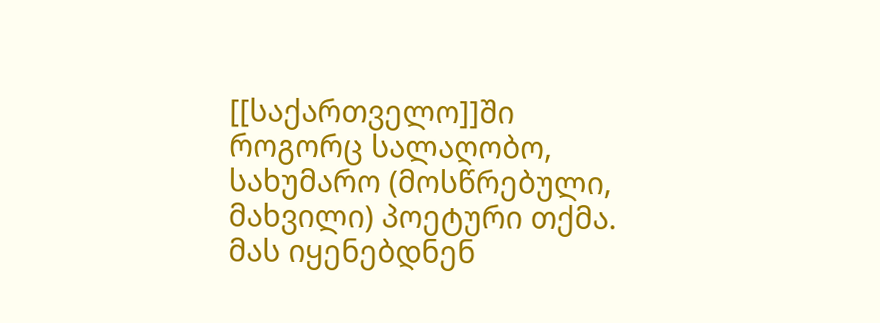[[საქართველო]]ში როგორც სალაღობო, სახუმარო (მოსწრებული, მახვილი) პოეტური თქმა. მას იყენებდნენ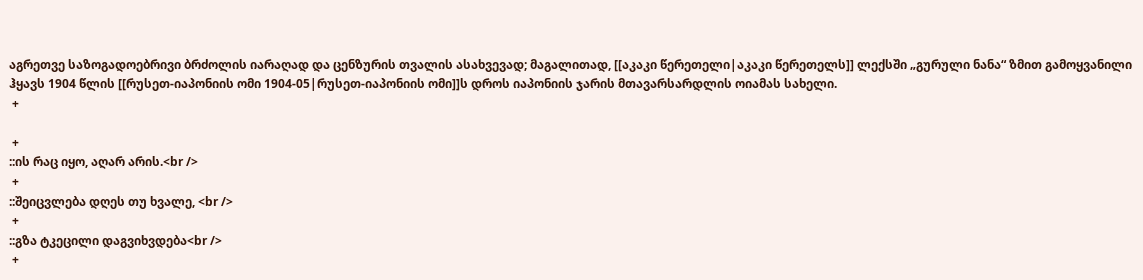აგრეთვე საზოგადოებრივი ბრძოლის იარაღად და ცენზურის თვალის ასახვევად; მაგალითად, [[აკაკი წერეთელი|აკაკი წერეთელს]] ლექსში „გურული ნანა“ ზმით გამოყვანილი ჰყავს 1904 წლის [[რუსეთ-იაპონიის ომი 1904-05|რუსეთ-იაპონიის ომი]]ს დროს იაპონიის ჯარის მთავარსარდლის ოიამას სახელი.
 +

 +
::ის რაც იყო, აღარ არის.<br />
 +
::შეიცვლება დღეს თუ ხვალე, <br />
 +
::გზა ტკეცილი დაგვიხვდება<br />
 +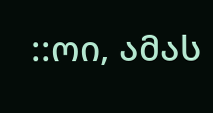::ოი, ამას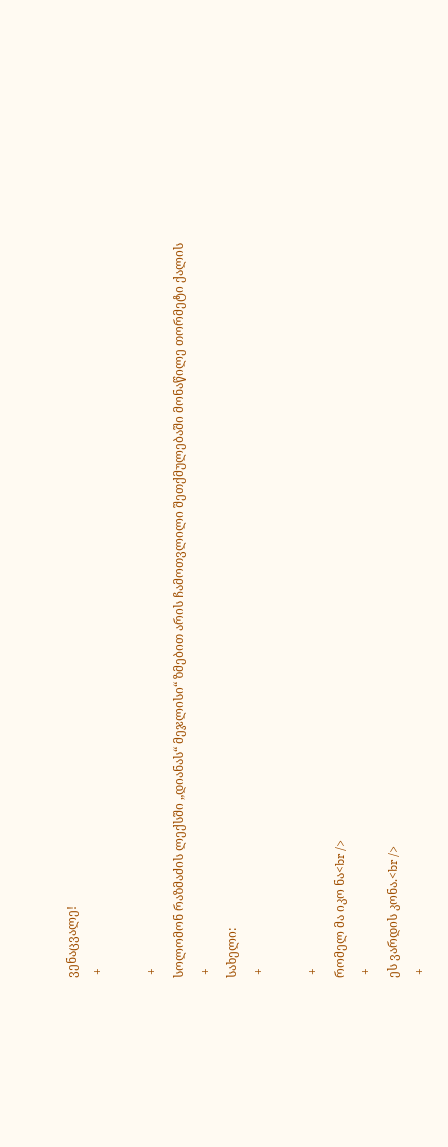ვენაცვალე!
 +

 +
სოლომონ რაზმაძის ლექსში „დიანას“ მეჯლისი“ ზმებით არის ჩამოთვლილი შეთქმულებაში მონაწილე თორმეტი ქალის
 +
სახელი:
 +

 +
რომელ მა იკო ნა<br />
 +
ეს ვარდის კონა.<br />
 +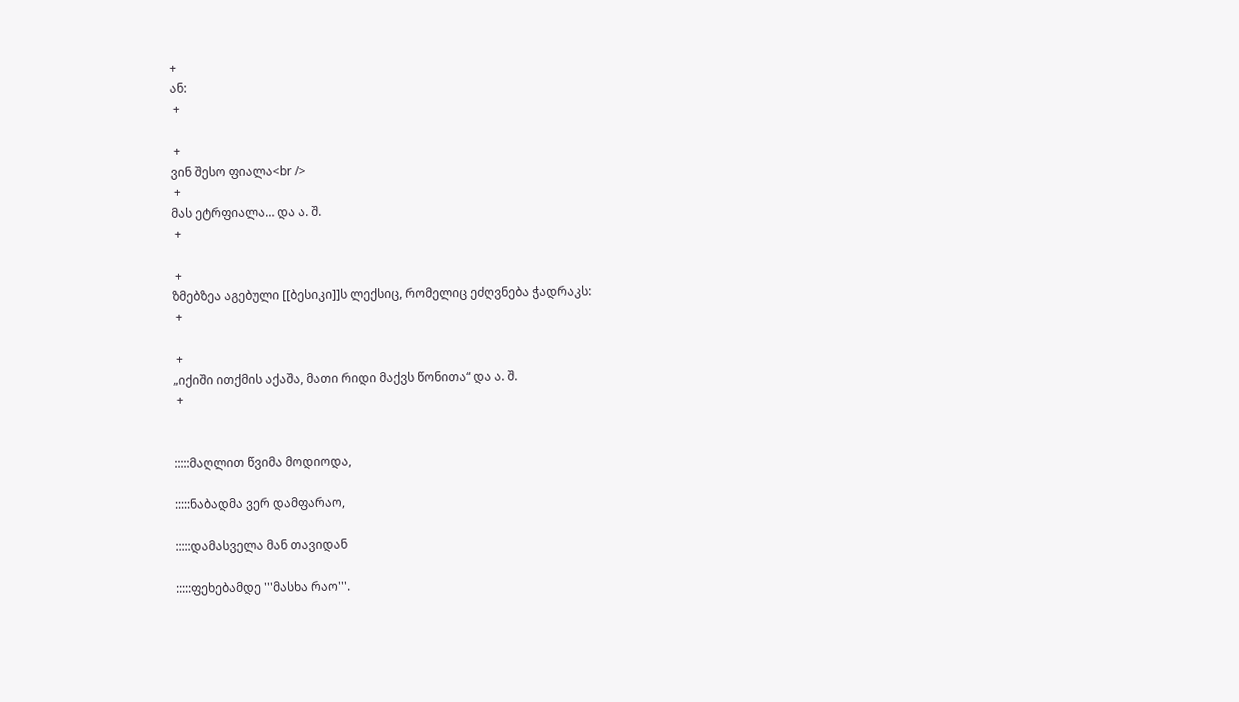+
ან:
 +

 +
ვინ შესო ფიალა<br />
 +
მას ეტრფიალა… და ა. შ.
 +

 +
ზმებზეა აგებული [[ბესიკი]]ს ლექსიც, რომელიც ეძღვნება ჭადრაკს:
 +

 +
„იქიში ითქმის აქაშა, მათი რიდი მაქვს წონითა“ და ა. შ.
 +


:::::მაღლით წვიმა მოდიოდა,

:::::ნაბადმა ვერ დამფარაო,

:::::დამასველა მან თავიდან

:::::ფეხებამდე '''მასხა რაო'''.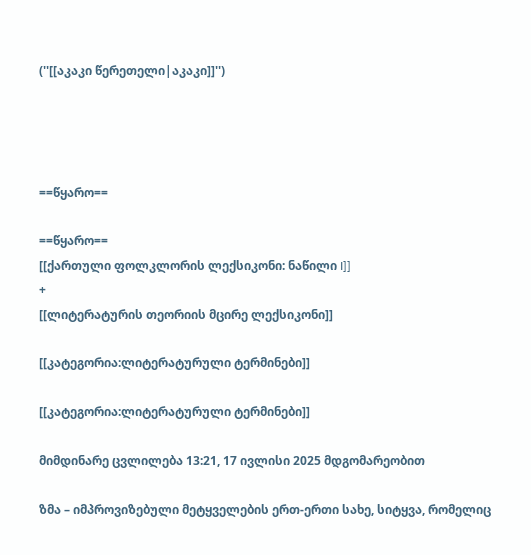(''[[აკაკი წერეთელი|აკაკი]]'')




==წყარო==

==წყარო==
[[ქართული ფოლკლორის ლექსიკონი: ნაწილი I]]
+
[[ლიტერატურის თეორიის მცირე ლექსიკონი]]

[[კატეგორია:ლიტერატურული ტერმინები]]

[[კატეგორია:ლიტერატურული ტერმინები]]

მიმდინარე ცვლილება 13:21, 17 ივლისი 2025 მდგომარეობით

ზმა – იმპროვიზებული მეტყველების ერთ-ერთი სახე, სიტყვა, რომელიც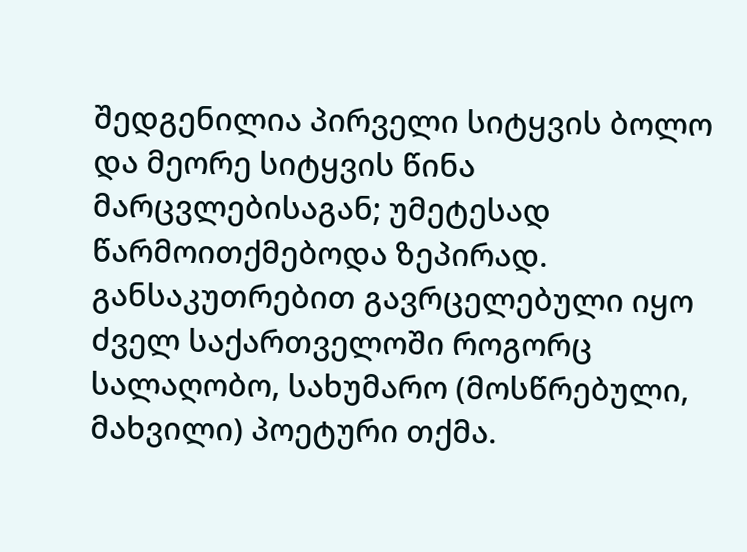შედგენილია პირველი სიტყვის ბოლო და მეორე სიტყვის წინა მარცვლებისაგან; უმეტესად წარმოითქმებოდა ზეპირად. განსაკუთრებით გავრცელებული იყო ძველ საქართველოში როგორც სალაღობო, სახუმარო (მოსწრებული, მახვილი) პოეტური თქმა.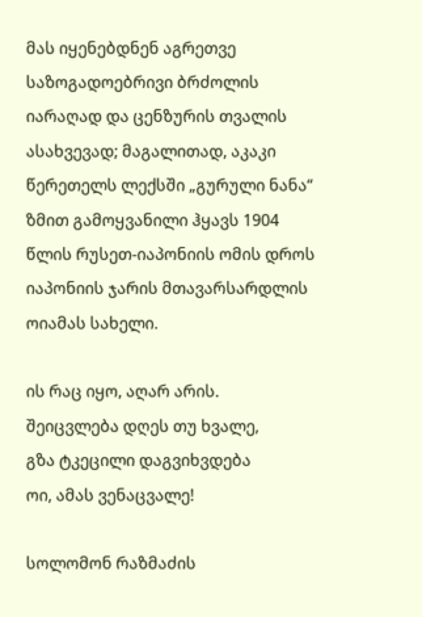მას იყენებდნენ აგრეთვე საზოგადოებრივი ბრძოლის იარაღად და ცენზურის თვალის ასახვევად; მაგალითად, აკაკი წერეთელს ლექსში „გურული ნანა“ ზმით გამოყვანილი ჰყავს 1904 წლის რუსეთ-იაპონიის ომის დროს იაპონიის ჯარის მთავარსარდლის ოიამას სახელი.

ის რაც იყო, აღარ არის.
შეიცვლება დღეს თუ ხვალე,
გზა ტკეცილი დაგვიხვდება
ოი, ამას ვენაცვალე!

სოლომონ რაზმაძის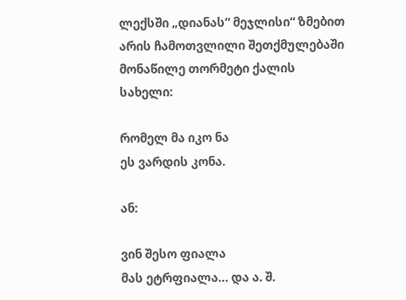ლექსში „დიანას“ მეჯლისი“ ზმებით არის ჩამოთვლილი შეთქმულებაში მონაწილე თორმეტი ქალის სახელი:

რომელ მა იკო ნა
ეს ვარდის კონა.

ან:

ვინ შესო ფიალა
მას ეტრფიალა… და ა. შ.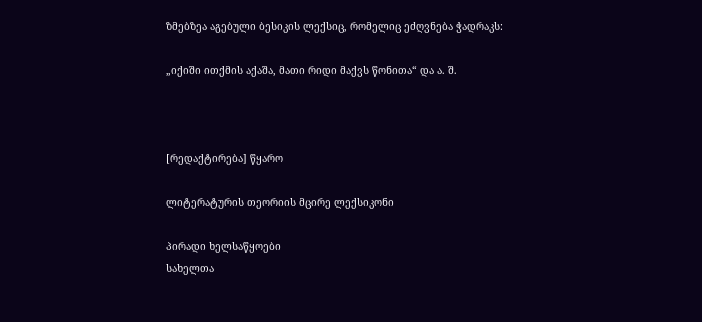ზმებზეა აგებული ბესიკის ლექსიც, რომელიც ეძღვნება ჭადრაკს:

„იქიში ითქმის აქაშა, მათი რიდი მაქვს წონითა“ და ა. შ.



[რედაქტირება] წყარო

ლიტერატურის თეორიის მცირე ლექსიკონი

პირადი ხელსაწყოები
სახელთა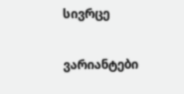სივრცე

ვარიანტები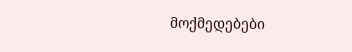მოქმედებები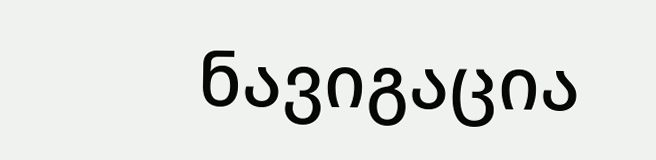ნავიგაცია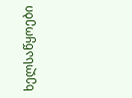ხელსაწყოები